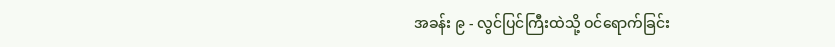အခန်း ၉ - လွင်ပြင်ကြီးထဲသို့ ဝင်ရောက်ခြင်း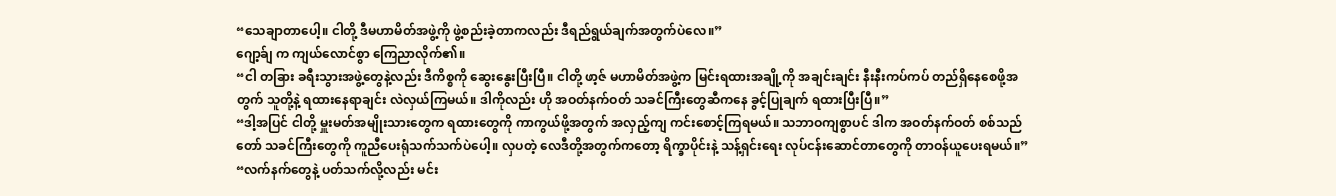“သေချာတာပေါ့။ ငါတို့ ဒီမဟာမိတ်အဖွဲ့ကို ဖွဲ့စည်းခဲ့တာကလည်း ဒီရည်ရွယ်ချက်အတွက်ပဲလေ။”
ဂျော့ခ်ျ က ကျယ်လောင်စွာ ကြေညာလိုက်၏။
“ငါ တခြား ခရီးသွားအဖွဲ့တွေနဲ့လည်း ဒီကိစ္စကို ဆွေးနွေးပြီးပြီ။ ငါတို့ ဖာ့ဇ် မဟာမိတ်အဖွဲ့က မြင်းရထားအချို့ကို အချင်းချင်း နီးနီးကပ်ကပ် တည်ရှိနေစေဖို့အတွက် သူတို့နဲ့ ရထားနေရာချင်း လဲလှယ်ကြမယ်။ ဒါကိုလည်း ဟို အဝတ်နက်ဝတ် သခင်ကြီးတွေဆီကနေ ခွင့်ပြုချက် ရထားပြီးပြီ။”
“ဒါ့အပြင် ငါတို့ မှူးမတ်အမျိုးသားတွေက ရထားတွေကို ကာကွယ်ဖို့အတွက် အလှည့်ကျ ကင်းစောင့်ကြရမယ်။ သဘာဝကျစွာပင် ဒါက အဝတ်နက်ဝတ် စစ်သည်တော် သခင်ကြီးတွေကို ကူညီပေးရုံသက်သက်ပဲပေါ့။ လှပတဲ့ လေဒီတို့အတွက်ကတော့ ရိက္ခာပိုင်းနဲ့ သန့်ရှင်းရေး လုပ်ငန်းဆောင်တာတွေကို တာဝန်ယူပေးရမယ်။”
“လက်နက်တွေနဲ့ ပတ်သက်လို့လည်း မင်း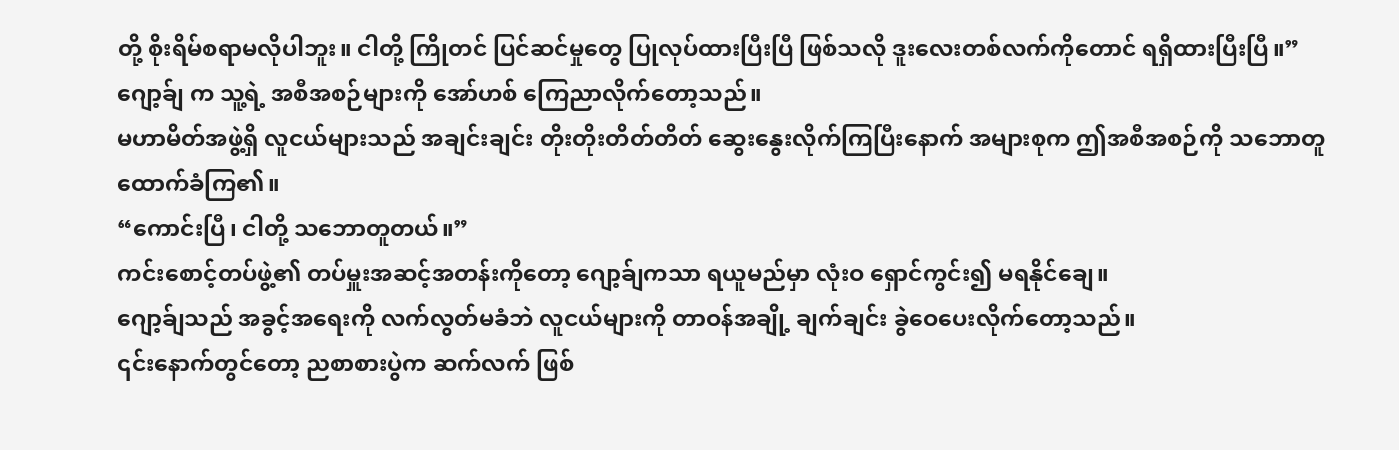တို့ စိုးရိမ်စရာမလိုပါဘူး။ ငါတို့ ကြိုတင် ပြင်ဆင်မှုတွေ ပြုလုပ်ထားပြီးပြီ ဖြစ်သလို ဒူးလေးတစ်လက်ကိုတောင် ရရှိထားပြီးပြီ။”
ဂျော့ခ်ျ က သူ့ရဲ့ အစီအစဉ်များကို အော်ဟစ် ကြေညာလိုက်တော့သည်။
မဟာမိတ်အဖွဲ့ရှိ လူငယ်များသည် အချင်းချင်း တိုးတိုးတိတ်တိတ် ဆွေးနွေးလိုက်ကြပြီးနောက် အများစုက ဤအစီအစဉ်ကို သဘောတူ ထောက်ခံကြ၏။
“ကောင်းပြီ၊ ငါတို့ သဘောတူတယ်။”
ကင်းစောင့်တပ်ဖွဲ့၏ တပ်မှူးအဆင့်အတန်းကိုတော့ ဂျော့ခ်ျကသာ ရယူမည်မှာ လုံးဝ ရှောင်ကွင်း၍ မရနိုင်ချေ။
ဂျော့ခ်ျသည် အခွင့်အရေးကို လက်လွတ်မခံဘဲ လူငယ်များကို တာဝန်အချို့ ချက်ချင်း ခွဲဝေပေးလိုက်တော့သည်။
၎င်းနောက်တွင်တော့ ညစာစားပွဲက ဆက်လက် ဖြစ်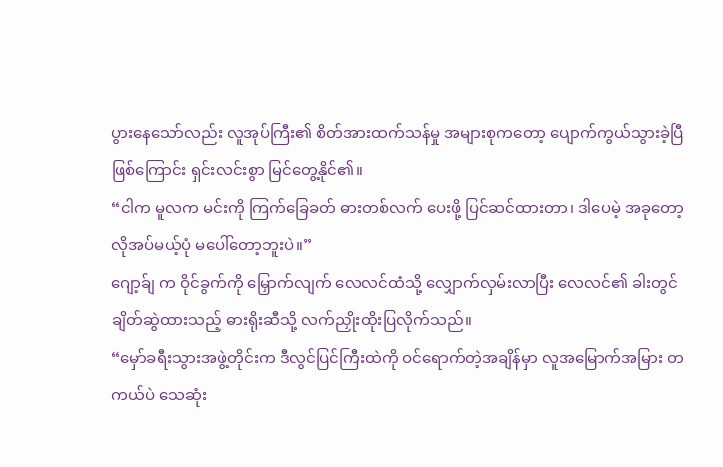ပွားနေသော်လည်း လူအုပ်ကြီး၏ စိတ်အားထက်သန်မှု အများစုကတော့ ပျောက်ကွယ်သွားခဲ့ပြီ ဖြစ်ကြောင်း ရှင်းလင်းစွာ မြင်တွေ့နိုင်၏။
“ငါက မူလက မင်းကို ကြက်ခြေခတ် ဓားတစ်လက် ပေးဖို့ ပြင်ဆင်ထားတာ၊ ဒါပေမဲ့ အခုတော့ လိုအပ်မယ့်ပုံ မပေါ်တော့ဘူးပဲ။”
ဂျော့ခ်ျ က ဝိုင်ခွက်ကို မြှောက်လျက် လေလင်ထံသို့ လျှောက်လှမ်းလာပြီး လေလင်၏ ခါးတွင် ချိတ်ဆွဲထားသည့် ဓားရိုးဆီသို့ လက်ညှိုးထိုးပြလိုက်သည်။
“မှော်ခရီးသွားအဖွဲ့တိုင်းက ဒီလွင်ပြင်ကြီးထဲကို ဝင်ရောက်တဲ့အချိန်မှာ လူအမြောက်အမြား တကယ်ပဲ သေဆုံး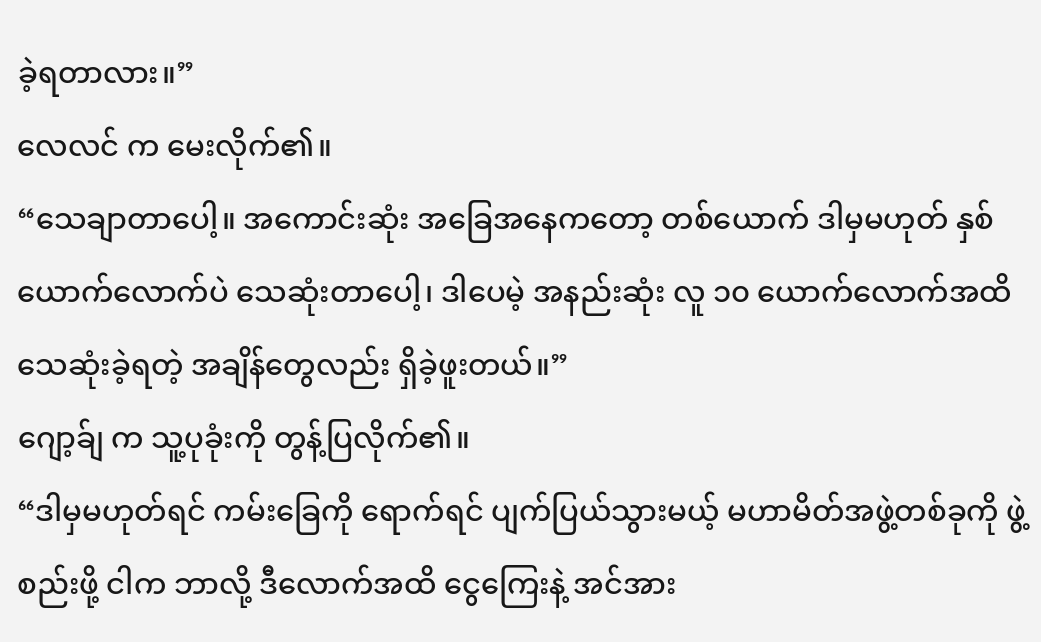ခဲ့ရတာလား။”
လေလင် က မေးလိုက်၏။
“သေချာတာပေါ့။ အကောင်းဆုံး အခြေအနေကတော့ တစ်ယောက် ဒါမှမဟုတ် နှစ်ယောက်လောက်ပဲ သေဆုံးတာပေါ့၊ ဒါပေမဲ့ အနည်းဆုံး လူ ၁၀ ယောက်လောက်အထိ သေဆုံးခဲ့ရတဲ့ အချိန်တွေလည်း ရှိခဲ့ဖူးတယ်။”
ဂျော့ခ်ျ က သူ့ပုခုံးကို တွန့်ပြလိုက်၏။
“ဒါမှမဟုတ်ရင် ကမ်းခြေကို ရောက်ရင် ပျက်ပြယ်သွားမယ့် မဟာမိတ်အဖွဲ့တစ်ခုကို ဖွဲ့စည်းဖို့ ငါက ဘာလို့ ဒီလောက်အထိ ငွေကြေးနဲ့ အင်အား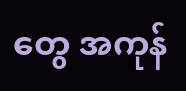တွေ အကုန်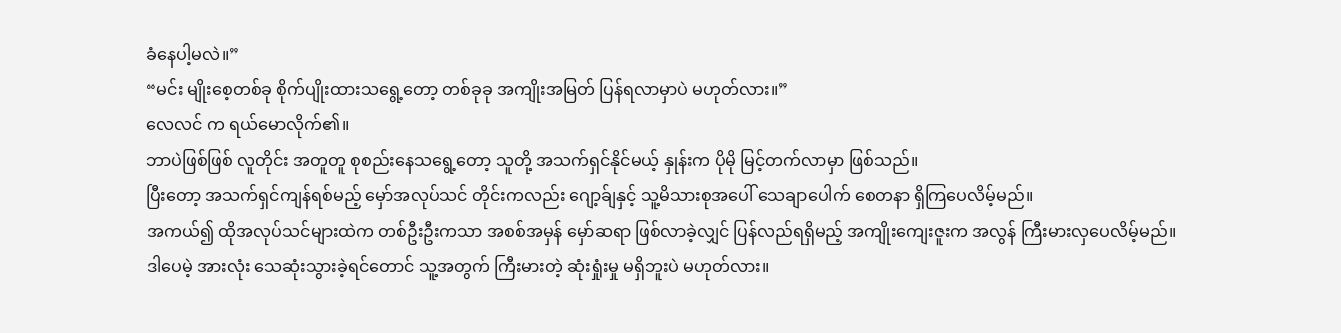ခံနေပါ့မလဲ။”
“မင်း မျိုးစေ့တစ်ခု စိုက်ပျိုးထားသရွေ့တော့ တစ်ခုခု အကျိုးအမြတ် ပြန်ရလာမှာပဲ မဟုတ်လား။”
လေလင် က ရယ်မောလိုက်၏။
ဘာပဲဖြစ်ဖြစ် လူတိုင်း အတူတူ စုစည်းနေသရွေ့တော့ သူတို့ အသက်ရှင်နိုင်မယ့် နှုန်းက ပိုမို မြင့်တက်လာမှာ ဖြစ်သည်။
ပြီးတော့ အသက်ရှင်ကျန်ရစ်မည့် မှော်အလုပ်သင် တိုင်းကလည်း ဂျော့ခ်ျနှင့် သူ့မိသားစုအပေါ် သေချာပေါက် စေတနာ ရှိကြပေလိမ့်မည်။
အကယ်၍ ထိုအလုပ်သင်များထဲက တစ်ဦးဦးကသာ အစစ်အမှန် မှော်ဆရာ ဖြစ်လာခဲ့လျှင် ပြန်လည်ရရှိမည့် အကျိုးကျေးဇူးက အလွန် ကြီးမားလှပေလိမ့်မည်။
ဒါပေမဲ့ အားလုံး သေဆုံးသွားခဲ့ရင်တောင် သူ့အတွက် ကြီးမားတဲ့ ဆုံးရှုံးမှု မရှိဘူးပဲ မဟုတ်လား။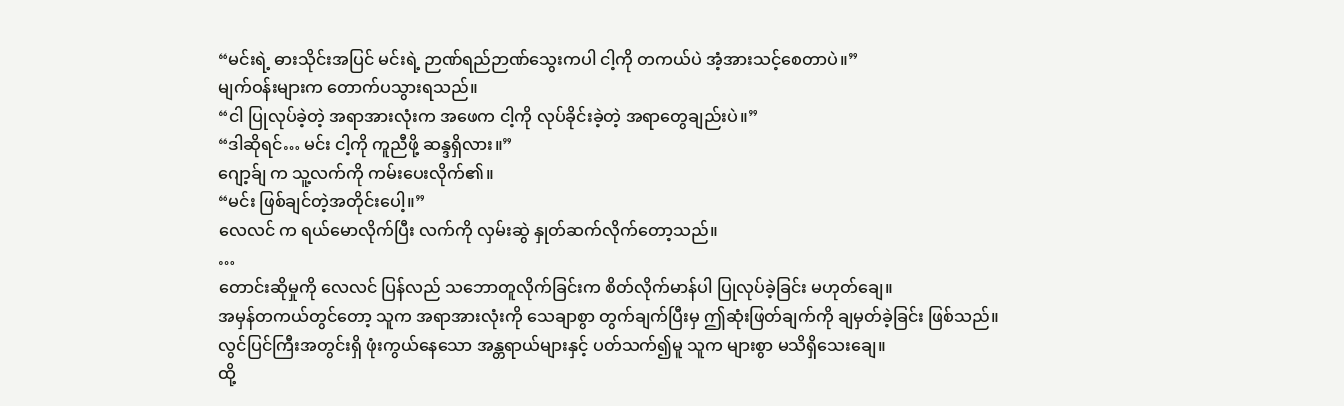“မင်းရဲ့ ဓားသိုင်းအပြင် မင်းရဲ့ ဉာဏ်ရည်ဉာဏ်သွေးကပါ ငါ့ကို တကယ်ပဲ အံ့အားသင့်စေတာပဲ။”
မျက်ဝန်းများက တောက်ပသွားရသည်။
“ငါ ပြုလုပ်ခဲ့တဲ့ အရာအားလုံးက အဖေက ငါ့ကို လုပ်ခိုင်းခဲ့တဲ့ အရာတွေချည်းပဲ။”
“ဒါဆိုရင်… မင်း ငါ့ကို ကူညီဖို့ ဆန္ဒရှိလား။”
ဂျော့ခ်ျ က သူ့လက်ကို ကမ်းပေးလိုက်၏။
“မင်း ဖြစ်ချင်တဲ့အတိုင်းပေါ့။”
လေလင် က ရယ်မောလိုက်ပြီး လက်ကို လှမ်းဆွဲ နှုတ်ဆက်လိုက်တော့သည်။
…
တောင်းဆိုမှုကို လေလင် ပြန်လည် သဘောတူလိုက်ခြင်းက စိတ်လိုက်မာန်ပါ ပြုလုပ်ခဲ့ခြင်း မဟုတ်ချေ။
အမှန်တကယ်တွင်တော့ သူက အရာအားလုံးကို သေချာစွာ တွက်ချက်ပြီးမှ ဤဆုံးဖြတ်ချက်ကို ချမှတ်ခဲ့ခြင်း ဖြစ်သည်။
လွင်ပြင်ကြီးအတွင်းရှိ ဖုံးကွယ်နေသော အန္တရာယ်များနှင့် ပတ်သက်၍မူ သူက များစွာ မသိရှိသေးချေ။
ထို့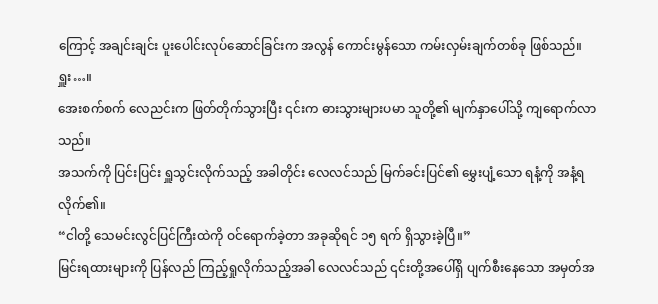ကြောင့် အချင်းချင်း ပူးပေါင်းလုပ်ဆောင်ခြင်းက အလွန် ကောင်းမွန်သော ကမ်းလှမ်းချက်တစ်ခု ဖြစ်သည်။
ရှူး…။
အေးစက်စက် လေညင်းက ဖြတ်တိုက်သွားပြီး ၎င်းက ဓားသွားများပမာ သူတို့၏ မျက်နှာပေါ်သို့ ကျရောက်လာသည်။
အသက်ကို ပြင်းပြင်း ရှူသွင်းလိုက်သည့် အခါတိုင်း လေလင်သည် မြက်ခင်းပြင်၏ မွှေးပျံ့သော ရနံ့ကို အနံ့ရလိုက်၏။
“ငါတို့ သေမင်းလွင်ပြင်ကြီးထဲကို ဝင်ရောက်ခဲ့တာ အခုဆိုရင် ၁၅ ရက် ရှိသွားခဲ့ပြီ။”
မြင်းရထားများကို ပြန်လည် ကြည့်ရှုလိုက်သည့်အခါ လေလင်သည် ၎င်းတို့အပေါ်ရှိ ပျက်စီးနေသော အမှတ်အ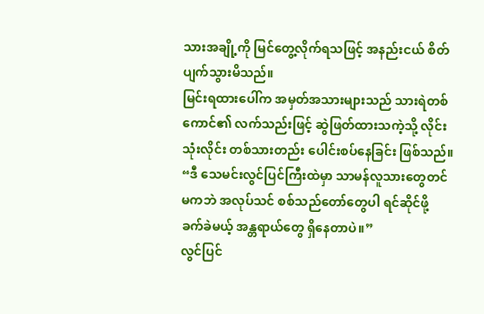သားအချို့ကို မြင်တွေ့လိုက်ရသဖြင့် အနည်းငယ် စိတ်ပျက်သွားမိသည်။
မြင်းရထားပေါ်က အမှတ်အသားများသည် သားရဲတစ်ကောင်၏ လက်သည်းဖြင့် ဆွဲဖြတ်ထားသကဲ့သို့ လိုင်းသုံးလိုင်း တစ်သားတည်း ပေါင်းစပ်နေခြင်း ဖြစ်သည်။
“ဒီ သေမင်းလွင်ပြင်ကြီးထဲမှာ သာမန်လူသားတွေတင် မကဘဲ အလုပ်သင် စစ်သည်တော်တွေပါ ရင်ဆိုင်ဖို့ ခက်ခဲမယ့် အန္တရာယ်တွေ ရှိနေတာပဲ။”
လွင်ပြင်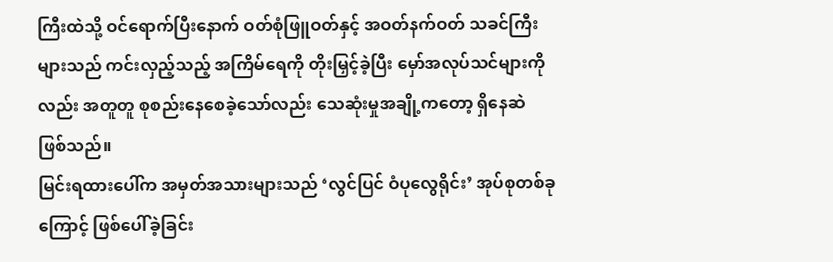ကြီးထဲသို့ ဝင်ရောက်ပြီးနောက် ဝတ်စုံဖြူဝတ်နှင့် အဝတ်နက်ဝတ် သခင်ကြီးများသည် ကင်းလှည့်သည့် အကြိမ်ရေကို တိုးမြှင့်ခဲ့ပြီး မှော်အလုပ်သင်များကိုလည်း အတူတူ စုစည်းနေစေခဲ့သော်လည်း သေဆုံးမှုအချို့ကတော့ ရှိနေဆဲ ဖြစ်သည်။
မြင်းရထားပေါ်က အမှတ်အသားများသည် ‘လွင်ပြင် ဝံပုလွေရိုင်း’ အုပ်စုတစ်ခုကြောင့် ဖြစ်ပေါ်ခဲ့ခြင်း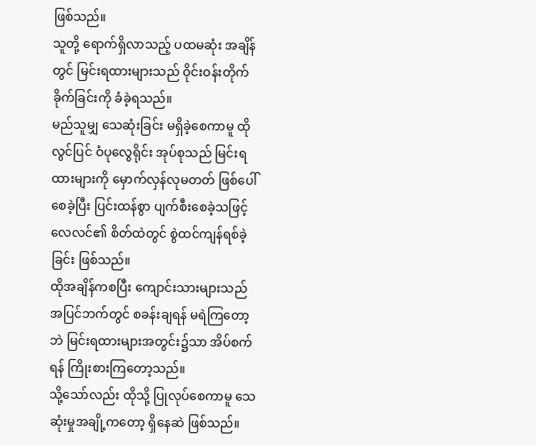ဖြစ်သည်။
သူတို့ ရောက်ရှိလာသည့် ပထမဆုံး အချိန်တွင် မြင်းရထားများသည် ဝိုင်းဝန်းတိုက်ခိုက်ခြင်းကို ခံခဲ့ရသည်။
မည်သူမျှ သေဆုံးခြင်း မရှိခဲ့စေကာမူ ထို လွင်ပြင် ဝံပုလွေရိုင်း အုပ်စုသည် မြင်းရထားများကို မှောက်လှန်လုမတတ် ဖြစ်ပေါ်စေခဲ့ပြီး ပြင်းထန်စွာ ပျက်စီးစေခဲ့သဖြင့် လေလင်၏ စိတ်ထဲတွင် စွဲထင်ကျန်ရစ်ခဲ့ခြင်း ဖြစ်သည်။
ထိုအချိန်ကစပြီး ကျောင်းသားများသည် အပြင်ဘက်တွင် စခန်းချရန် မရဲကြတော့ဘဲ မြင်းရထားများအတွင်း၌သာ အိပ်စက်ရန် ကြိုးစားကြတော့သည်။
သို့သော်လည်း ထိုသို့ ပြုလုပ်စေကာမူ သေဆုံးမှုအချို့ကတော့ ရှိနေဆဲ ဖြစ်သည်။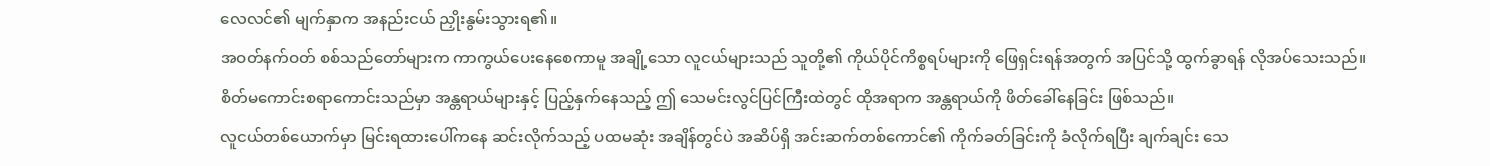လေလင်၏ မျက်နှာက အနည်းငယ် ညှိုးနွမ်းသွားရ၏။
အဝတ်နက်ဝတ် စစ်သည်တော်များက ကာကွယ်ပေးနေစေကာမူ အချို့သော လူငယ်များသည် သူတို့၏ ကိုယ်ပိုင်ကိစ္စရပ်များကို ဖြေရှင်းရန်အတွက် အပြင်သို့ ထွက်ခွာရန် လိုအပ်သေးသည်။
စိတ်မကောင်းစရာကောင်းသည်မှာ အန္တရာယ်များနှင့် ပြည့်နှက်နေသည့် ဤ သေမင်းလွင်ပြင်ကြီးထဲတွင် ထိုအရာက အန္တရာယ်ကို ဖိတ်ခေါ်နေခြင်း ဖြစ်သည်။
လူငယ်တစ်ယောက်မှာ မြင်းရထားပေါ်ကနေ ဆင်းလိုက်သည့် ပထမဆုံး အချိန်တွင်ပဲ အဆိပ်ရှိ အင်းဆက်တစ်ကောင်၏ ကိုက်ခတ်ခြင်းကို ခံလိုက်ရပြီး ချက်ချင်း သေ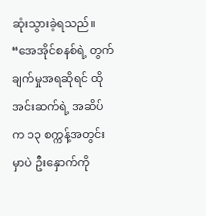ဆုံးသွားခဲ့ရသည်။
“အေအိုင်စနစ်ရဲ့ တွက်ချက်မှုအရဆိုရင် ထိုအင်းဆက်ရဲ့ အဆိပ်က ၁၃ စက္ကန့်အတွင်းမှာပဲ ဦးနှောက်ကို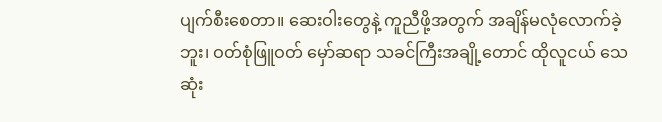ပျက်စီးစေတာ။ ဆေးဝါးတွေနဲ့ ကူညီဖို့အတွက် အချိန်မလုံလောက်ခဲ့ဘူး၊ ဝတ်စုံဖြူဝတ် မှော်ဆရာ သခင်ကြီးအချို့တောင် ထိုလူငယ် သေဆုံး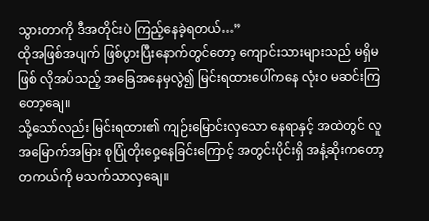သွားတာကို ဒီအတိုင်းပဲ ကြည့်နေခဲ့ရတယ်…”
ထိုအဖြစ်အပျက် ဖြစ်ပွားပြီးနောက်တွင်တော့ ကျောင်းသားများသည် မရှိမဖြစ် လိုအပ်သည့် အခြေအနေမှလွဲ၍ မြင်းရထားပေါ်ကနေ လုံးဝ မဆင်းကြတော့ချေ။
သို့သော်လည်း မြင်းရထား၏ ကျဉ်းမြောင်းလှသော နေရာနှင့် အထဲတွင် လူအမြောက်အမြား စုပြုံတိုးဝှေ့နေခြင်းကြောင့် အတွင်းပိုင်းရှိ အနံ့ဆိုးကတော့ တကယ်ကို မသက်သာလှချေ။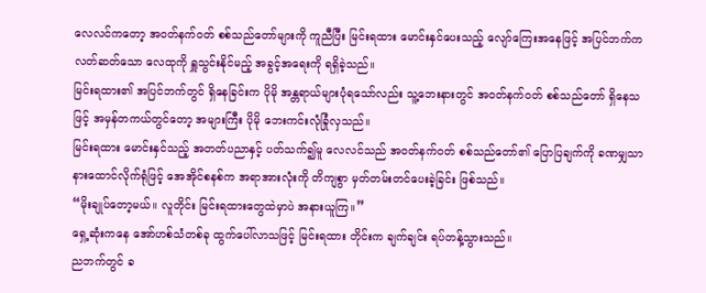လေလင်ကတော့ အဝတ်နက်ဝတ် စစ်သည်တော်များကို ကူညီပြီး မြင်းရထား မောင်းနှင်ပေးသည့် လျော်ကြေးအနေဖြင့် အပြင်ဘက်က လတ်ဆတ်သော လေထုကို ရှူသွင်းနိုင်မည့် အခွင့်အရေးကို ရရှိခဲ့သည်။
မြင်းရထား၏ အပြင်ဘက်တွင် ရှိနေခြင်းက ပိုမို အန္တရာယ်များပုံရသော်လည်း သူ့ဘေးနားတွင် အဝတ်နက်ဝတ် စစ်သည်တော် ရှိနေသဖြင့် အမှန်တကယ်တွင်တော့ အများကြီး ပိုမို ဘေးကင်းလုံခြုံလှသည်။
မြင်းရထား မောင်းနှင်သည့် အတတ်ပညာနှင့် ပတ်သက်၍မူ လေလင်သည် အဝတ်နက်ဝတ် စစ်သည်တော်၏ ပြောပြချက်ကို ခဏမျှသာ နားထောင်လိုက်ရုံဖြင့် အေအိုင်စနစ်က အရာအားလုံးကို တိကျစွာ မှတ်တမ်းတင်ပေးခဲ့ခြင်း ဖြစ်သည်။
“မိုးချုပ်တော့မယ်။ လူတိုင်း မြင်းရထားတွေထဲမှာပဲ အနားယူကြ။”
ရှေ့ဆုံးကနေ အော်ဟစ်သံတစ်ခု ထွက်ပေါ်လာသဖြင့် မြင်းရထား တိုင်းက ချက်ချင်း ရပ်တန့်သွားသည်။
ညဘက်တွင် ခ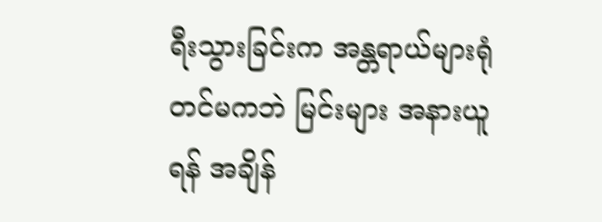ရီးသွားခြင်းက အန္တရာယ်များရုံတင်မကဘဲ မြင်းများ အနားယူရန် အချိန်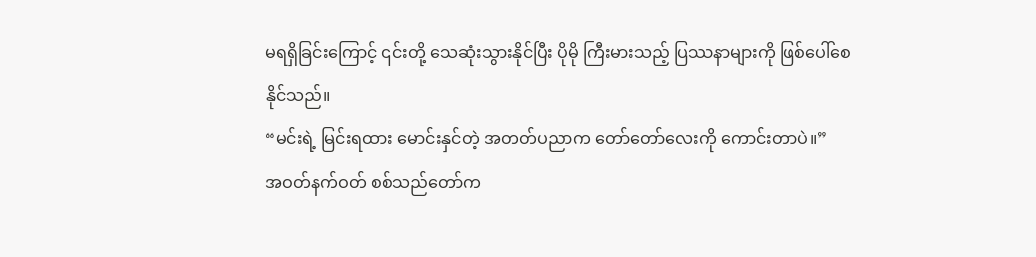မရရှိခြင်းကြောင့် ၎င်းတို့ သေဆုံးသွားနိုင်ပြီး ပိုမို ကြီးမားသည့် ပြဿနာများကို ဖြစ်ပေါ်စေနိုင်သည်။
“မင်းရဲ့ မြင်းရထား မောင်းနှင်တဲ့ အတတ်ပညာက တော်တော်လေးကို ကောင်းတာပဲ။”
အဝတ်နက်ဝတ် စစ်သည်တော်က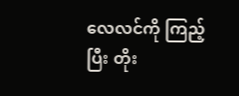လေလင်ကို ကြည့်ပြီး တိုး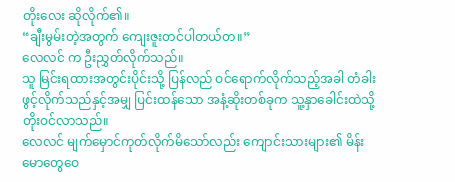တိုးလေး ဆိုလိုက်၏။
“ချီးမွမ်းတဲ့အတွက် ကျေးဇူးတင်ပါတယ်တ။”
လေလင် က ဦးညွှတ်လိုက်သည်။
သူ မြင်းရထားအတွင်းပိုင်းသို့ ပြန်လည် ဝင်ရောက်လိုက်သည့်အခါ တံခါးဖွင့်လိုက်သည်နှင့်အမျှ ပြင်းထန်သော အနံ့ဆိုးတစ်ခုက သူ့နှာခေါင်းထဲသို့ တိုးဝင်လာသည်။
လေလင် မျက်မှောင်ကုတ်လိုက်မိသော်လည်း ကျောင်းသားများ၏ မိန်းမောတွေဝေ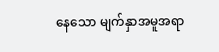နေသော မျက်နှာအမူအရာ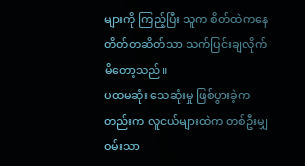များကို ကြည့်ပြီး သူက စိတ်ထဲကနေ တိတ်တဆိတ်သာ သက်ပြင်းချလိုက်မိတော့သည်။
ပထမဆုံး သေဆုံးမှု ဖြစ်ပွားခဲ့ကတည်းက လူငယ်များထဲက တစ်ဦးမျှ ဝမ်းသာ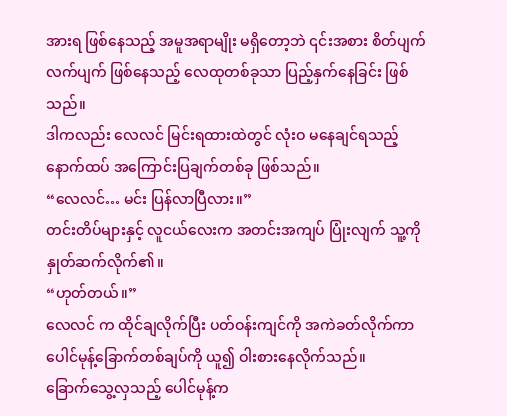အားရ ဖြစ်နေသည့် အမူအရာမျိုး မရှိတော့ဘဲ ၎င်းအစား စိတ်ပျက်လက်ပျက် ဖြစ်နေသည့် လေထုတစ်ခုသာ ပြည့်နှက်နေခြင်း ဖြစ်သည်။
ဒါကလည်း လေလင် မြင်းရထားထဲတွင် လုံးဝ မနေချင်ရသည့် နောက်ထပ် အကြောင်းပြချက်တစ်ခု ဖြစ်သည်။
“လေလင်… မင်း ပြန်လာပြီလား။”
တင်းတိပ်များနှင့် လူငယ်လေးက အတင်းအကျပ် ပြုံးလျက် သူ့ကို နှုတ်ဆက်လိုက်၏။
“ဟုတ်တယ်။”
လေလင် က ထိုင်ချလိုက်ပြီး ပတ်ဝန်းကျင်ကို အကဲခတ်လိုက်ကာ ပေါင်မုန့်ခြောက်တစ်ချပ်ကို ယူ၍ ဝါးစားနေလိုက်သည်။
ခြောက်သွေ့လှသည့် ပေါင်မုန့်က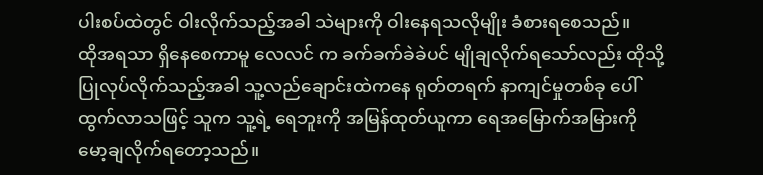ပါးစပ်ထဲတွင် ဝါးလိုက်သည့်အခါ သဲများကို ဝါးနေရသလိုမျိုး ခံစားရစေသည်။
ထိုအရသာ ရှိနေစေကာမူ လေလင် က ခက်ခက်ခဲခဲပင် မျိုချလိုက်ရသော်လည်း ထိုသို့ ပြုလုပ်လိုက်သည့်အခါ သူ့လည်ချောင်းထဲကနေ ရုတ်တရက် နာကျင်မှုတစ်ခု ပေါ်ထွက်လာသဖြင့် သူက သူ့ရဲ့ ရေဘူးကို အမြန်ထုတ်ယူကာ ရေအမြောက်အမြားကို မော့ချလိုက်ရတော့သည်။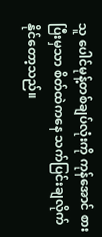သူ ပေါင်မုန့်တစ်ချပ်လုံးကို ကုန်အောင် စားပြီးမှသာ စိတ်ထဲကနေ သက်ပြင်းချလိုက်နိုင်တော့သည်။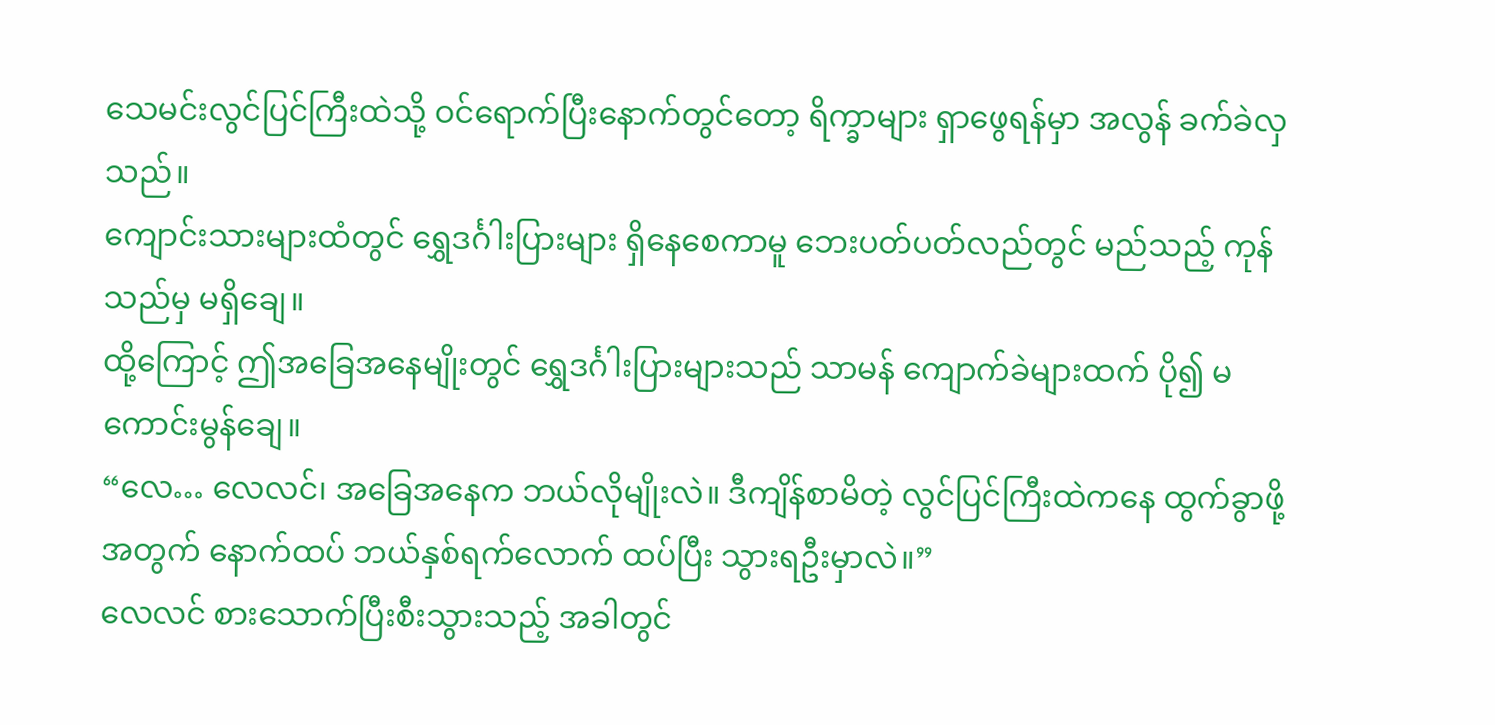သေမင်းလွင်ပြင်ကြီးထဲသို့ ဝင်ရောက်ပြီးနောက်တွင်တော့ ရိက္ခာများ ရှာဖွေရန်မှာ အလွန် ခက်ခဲလှသည်။
ကျောင်းသားများထံတွင် ရွှေဒင်္ဂါးပြားများ ရှိနေစေကာမူ ဘေးပတ်ပတ်လည်တွင် မည်သည့် ကုန်သည်မှ မရှိချေ။
ထို့ကြောင့် ဤအခြေအနေမျိုးတွင် ရွှေဒင်္ဂါးပြားများသည် သာမန် ကျောက်ခဲများထက် ပို၍ မကောင်းမွန်ချေ။
“လေ… လေလင်၊ အခြေအနေက ဘယ်လိုမျိုးလဲ။ ဒီကျိန်စာမိတဲ့ လွင်ပြင်ကြီးထဲကနေ ထွက်ခွာဖို့အတွက် နောက်ထပ် ဘယ်နှစ်ရက်လောက် ထပ်ပြီး သွားရဦးမှာလဲ။”
လေလင် စားသောက်ပြီးစီးသွားသည့် အခါတွင်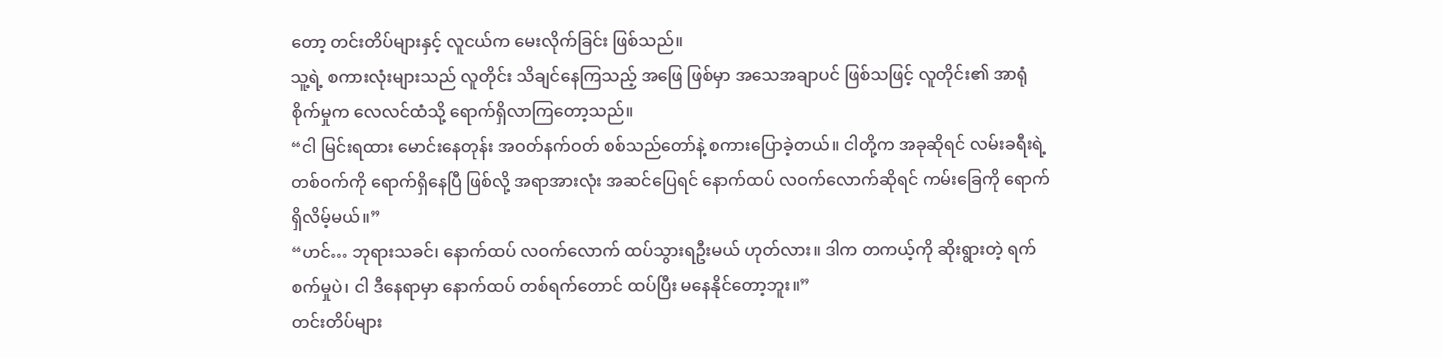တော့ တင်းတိပ်များနှင့် လူငယ်က မေးလိုက်ခြင်း ဖြစ်သည်။
သူ့ရဲ့ စကားလုံးများသည် လူတိုင်း သိချင်နေကြသည့် အဖြေ ဖြစ်မှာ အသေအချာပင် ဖြစ်သဖြင့် လူတိုင်း၏ အာရုံစိုက်မှုက လေလင်ထံသို့ ရောက်ရှိလာကြတော့သည်။
“ငါ မြင်းရထား မောင်းနေတုန်း အဝတ်နက်ဝတ် စစ်သည်တော်နဲ့ စကားပြောခဲ့တယ်။ ငါတို့က အခုဆိုရင် လမ်းခရီးရဲ့ တစ်ဝက်ကို ရောက်ရှိနေပြီ ဖြစ်လို့ အရာအားလုံး အဆင်ပြေရင် နောက်ထပ် လဝက်လောက်ဆိုရင် ကမ်းခြေကို ရောက်ရှိလိမ့်မယ်။”
“ဟင်… ဘုရားသခင်၊ နောက်ထပ် လဝက်လောက် ထပ်သွားရဦးမယ် ဟုတ်လား။ ဒါက တကယ့်ကို ဆိုးရွားတဲ့ ရက်စက်မှုပဲ၊ ငါ ဒီနေရာမှာ နောက်ထပ် တစ်ရက်တောင် ထပ်ပြီး မနေနိုင်တော့ဘူး။”
တင်းတိပ်များ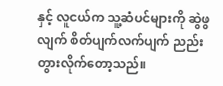နှင့် လူငယ်က သူ့ဆံပင်များကို ဆွဲဖွလျက် စိတ်ပျက်လက်ပျက် ညည်းတွားလိုက်တော့သည်။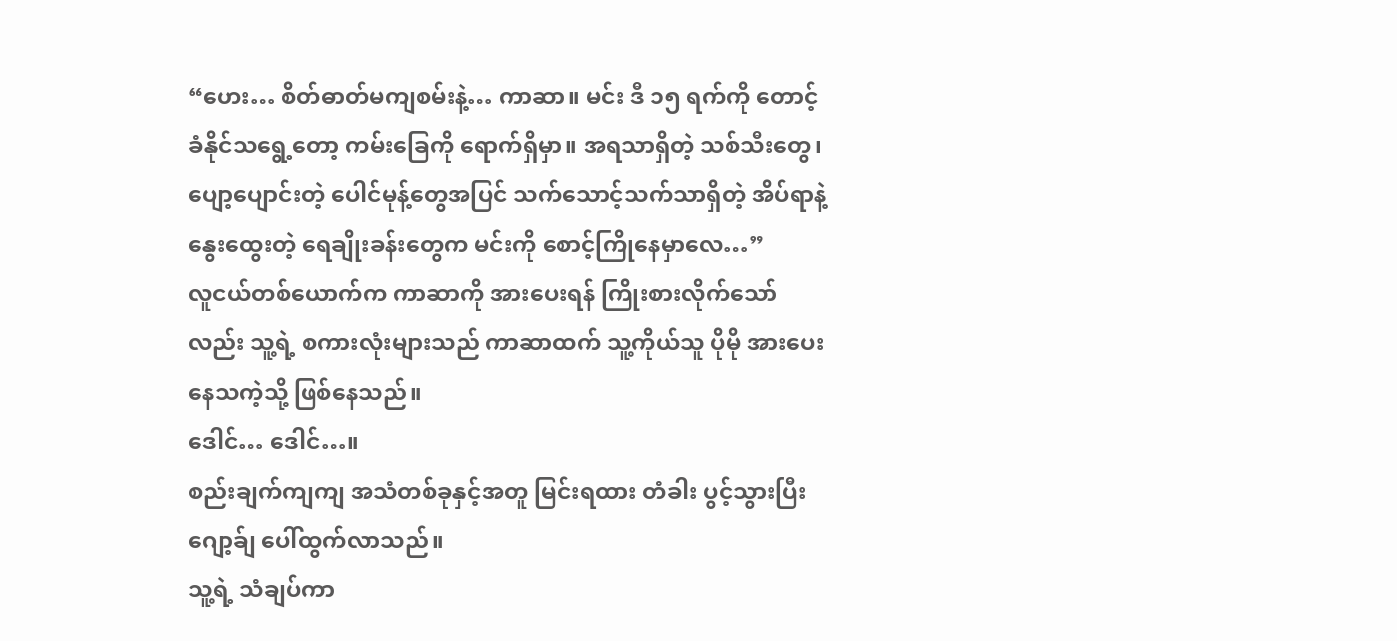“ဟေး… စိတ်ဓာတ်မကျစမ်းနဲ့… ကာဆာ။ မင်း ဒီ ၁၅ ရက်ကို တောင့်ခံနိုင်သရွေ့တော့ ကမ်းခြေကို ရောက်ရှိမှာ။ အရသာရှိတဲ့ သစ်သီးတွေ၊ ပျော့ပျောင်းတဲ့ ပေါင်မုန့်တွေအပြင် သက်သောင့်သက်သာရှိတဲ့ အိပ်ရာနဲ့ နွေးထွေးတဲ့ ရေချိုးခန်းတွေက မင်းကို စောင့်ကြိုနေမှာလေ…”
လူငယ်တစ်ယောက်က ကာဆာကို အားပေးရန် ကြိုးစားလိုက်သော်လည်း သူ့ရဲ့ စကားလုံးများသည် ကာဆာထက် သူ့ကိုယ်သူ ပိုမို အားပေးနေသကဲ့သို့ ဖြစ်နေသည်။
ဒေါင်… ဒေါင်…။
စည်းချက်ကျကျ အသံတစ်ခုနှင့်အတူ မြင်းရထား တံခါး ပွင့်သွားပြီး ဂျော့ခ်ျ ပေါ်ထွက်လာသည်။
သူ့ရဲ့ သံချပ်ကာ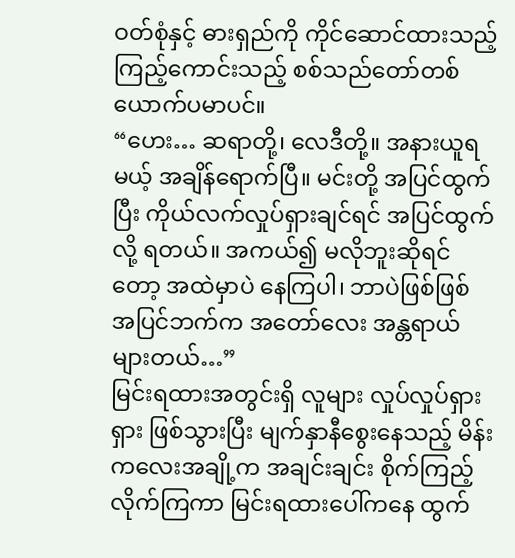ဝတ်စုံနှင့် ဓားရှည်ကို ကိုင်ဆောင်ထားသည့် ကြည့်ကောင်းသည့် စစ်သည်တော်တစ်ယောက်ပမာပင်။
“ဟေး… ဆရာတို့၊ လေဒီတို့။ အနားယူရမယ့် အချိန်ရောက်ပြီ။ မင်းတို့ အပြင်ထွက်ပြီး ကိုယ်လက်လှုပ်ရှားချင်ရင် အပြင်ထွက်လို့ ရတယ်။ အကယ်၍ မလိုဘူးဆိုရင်တော့ အထဲမှာပဲ နေကြပါ၊ ဘာပဲဖြစ်ဖြစ် အပြင်ဘက်က အတော်လေး အန္တရာယ်များတယ်…”
မြင်းရထားအတွင်းရှိ လူများ လှုပ်လှုပ်ရှားရှား ဖြစ်သွားပြီး မျက်နှာနီစွေးနေသည့် မိန်းကလေးအချို့က အချင်းချင်း စိုက်ကြည့်လိုက်ကြကာ မြင်းရထားပေါ်ကနေ ထွက်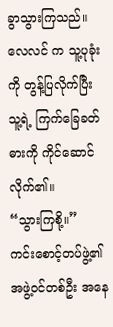ခွာသွားကြသည်။
လေလင် က သူ့ပုခုံးကို တွန့်ပြလိုက်ပြီး သူ့ရဲ့ ကြက်ခြေခတ် ဓားကို ကိုင်ဆောင်လိုက်၏။
“သွားကြစို့။”
ကင်းစောင့်တပ်ဖွဲ့၏ အဖွဲ့ဝင်တစ်ဦး အနေ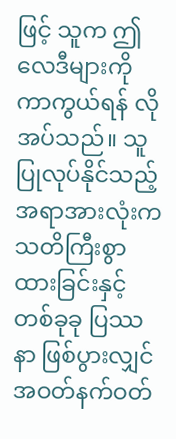ဖြင့် သူက ဤလေဒီများကို ကာကွယ်ရန် လိုအပ်သည်။ သူ ပြုလုပ်နိုင်သည့် အရာအားလုံးက သတိကြီးစွာ ထားခြင်းနှင့် တစ်ခုခု ပြဿနာ ဖြစ်ပွားလျှင် အဝတ်နက်ဝတ်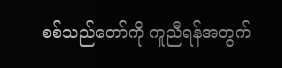စစ်သည်တော်ကို ကူညီရန်အတွက်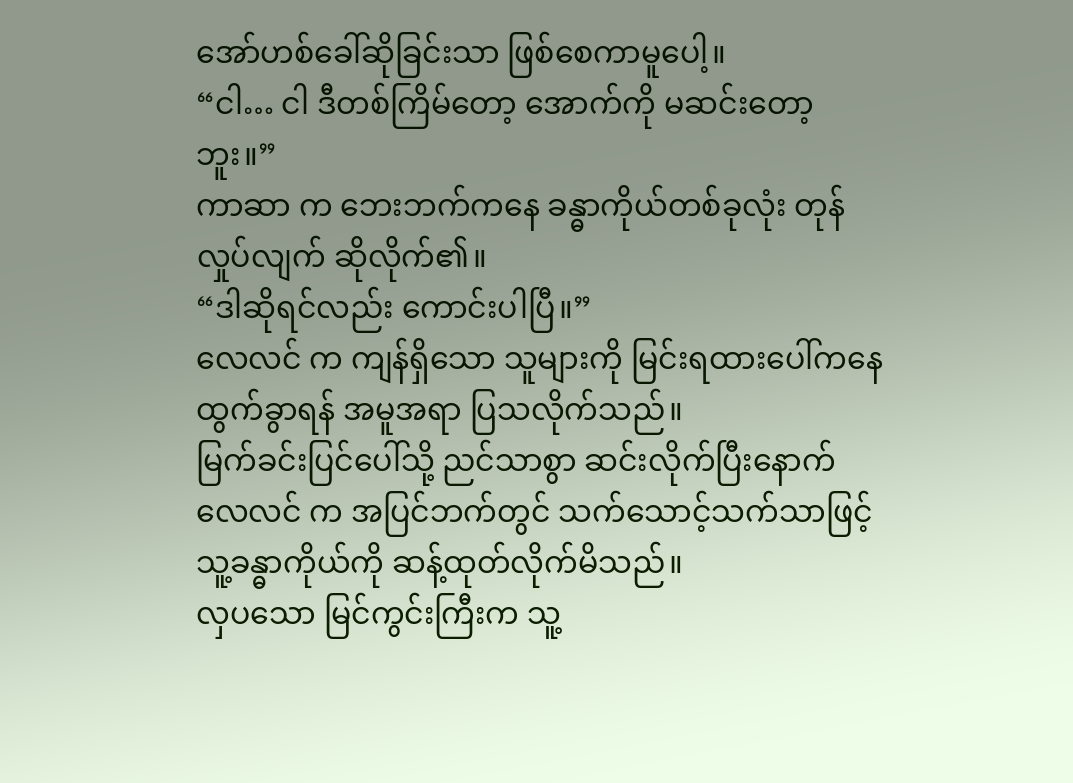အော်ဟစ်ခေါ်ဆိုခြင်းသာ ဖြစ်စေကာမူပေါ့။
“ငါ… ငါ ဒီတစ်ကြိမ်တော့ အောက်ကို မဆင်းတော့ဘူး။”
ကာဆာ က ဘေးဘက်ကနေ ခန္ဓာကိုယ်တစ်ခုလုံး တုန်လှုပ်လျက် ဆိုလိုက်၏။
“ဒါဆိုရင်လည်း ကောင်းပါပြီ။”
လေလင် က ကျန်ရှိသော သူများကို မြင်းရထားပေါ်ကနေ ထွက်ခွာရန် အမူအရာ ပြသလိုက်သည်။
မြက်ခင်းပြင်ပေါ်သို့ ညင်သာစွာ ဆင်းလိုက်ပြီးနောက် လေလင် က အပြင်ဘက်တွင် သက်သောင့်သက်သာဖြင့် သူ့ခန္ဓာကိုယ်ကို ဆန့်ထုတ်လိုက်မိသည်။
လှပသော မြင်ကွင်းကြီးက သူ့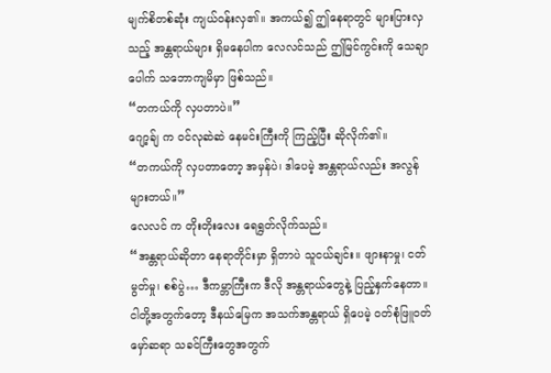မျက်စိတစ်ဆုံး ကျယ်ဝန်းလှ၏။ အကယ်၍ ဤနေရာတွင် များပြားလှသည့် အန္တရာယ်များ ရှိမနေပါက လေလင်သည် ဤမြင်ကွင်းကို သေချာပေါက် သဘောကျမိမှာ ဖြစ်သည်။
“တကယ်ကို လှပတာပဲ။”
ဂျော့ခ်ျ က ဝင်လုဆဲဆဲ နေမင်းကြီးကို ကြည့်ပြီး ဆိုလိုက်၏။
“တကယ်ကို လှပတာတော့ အမှန်ပဲ၊ ဒါပေမဲ့ အန္တရာယ်လည်း အလွန်များတယ်။”
လေလင် က တိုးတိုးလေး ရေရွတ်လိုက်သည်။
“အန္တရာယ်ဆိုတာ နေရာတိုင်းမှာ ရှိတာပဲ သူငယ်ချင်း။ ဖျားနာမှု၊ ငတ်မွတ်မှု၊ စစ်ပွဲ… ဒီကမ္ဘာကြီးက ဒီလို အန္တရာယ်တွေနဲ့ ပြည့်နှက်နေတာ။ ငါတို့အတွက်တော့ ဒီနယ်မြေက အသက်အန္တရာယ် ရှိပေမဲ့ ဝတ်စုံဖြူဝတ် မှော်ဆရာ သခင်ကြီးတွေအတွက်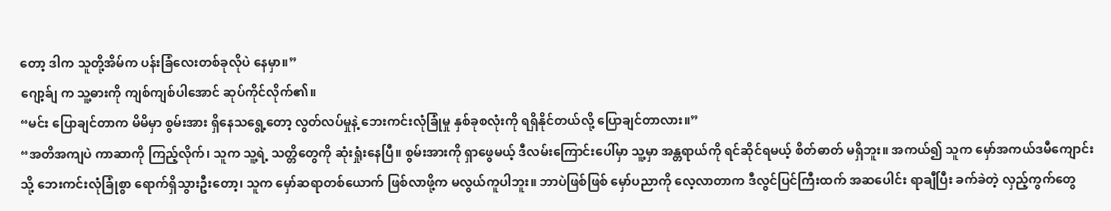တော့ ဒါက သူတို့အိမ်က ပန်းခြံလေးတစ်ခုလိုပဲ နေမှာ။”
ဂျော့ခ်ျ က သူ့ဓားကို ကျစ်ကျစ်ပါအောင် ဆုပ်ကိုင်လိုက်၏။
“မင်း ပြောချင်တာက မိမိမှာ စွမ်းအား ရှိနေသရွေ့တော့ လွတ်လပ်မှုနဲ့ ဘေးကင်းလုံခြုံမှု နှစ်ခုစလုံးကို ရရှိနိုင်တယ်လို့ ပြောချင်တာလား။”
“အတိအကျပဲ ကာဆာကို ကြည့်လိုက်၊ သူက သူ့ရဲ့ သတ္တိတွေကို ဆုံးရှုံးနေပြီ။ စွမ်းအားကို ရှာဖွေမယ့် ဒီလမ်းကြောင်းပေါ်မှာ သူ့မှာ အန္တရာယ်ကို ရင်ဆိုင်ရမယ့် စိတ်ဓာတ် မရှိဘူး။ အကယ်၍ သူက မှော်အကယ်ဒမီကျောင်းသို့ ဘေးကင်းလုံခြုံစွာ ရောက်ရှိသွားဦးတော့၊ သူက မှော်ဆရာတစ်ယောက် ဖြစ်လာဖို့က မလွယ်ကူပါဘူး။ ဘာပဲဖြစ်ဖြစ် မှော်ပညာကို လေ့လာတာက ဒီလွင်ပြင်ကြီးထက် အဆပေါင်း ရာချီပြီး ခက်ခဲတဲ့ လှည့်ကွက်တွေ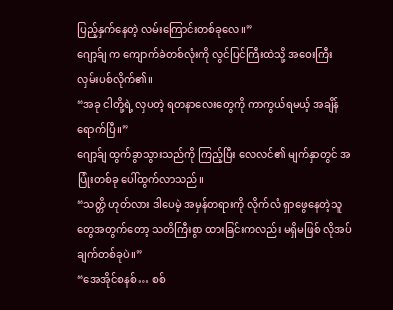ပြည့်နှက်နေတဲ့ လမ်းကြောင်းတစ်ခုလေ။”
ဂျော့ခ်ျ က ကျောက်ခဲတစ်လုံးကို လွင်ပြင်ကြီးထဲသို့ အဝေးကြီး လှမ်းပစ်လိုက်၏။
“အခု ငါတို့ရဲ့ လှပတဲ့ ရတနာလေးတွေကို ကာကွယ်ရမယ့် အချိန်ရောက်ပြီ။”
ဂျော့ခ်ျ ထွက်ခွာသွားသည်ကို ကြည့်ပြီး လေလင်၏ မျက်နှာတွင် အပြုံးတစ်ခု ပေါ်ထွက်လာသည်။
“သတ္တိ ဟုတ်လား ဒါပေမဲ့ အမှန်တရားကို လိုက်လံ ရှာဖွေနေတဲ့သူတွေအတွက်တော့ သတိကြီးစွာ ထားခြင်းကလည်း မရှိမဖြစ် လိုအပ်ချက်တစ်ခုပဲ။”
“အေအိုင်စနစ်… စစ်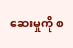ဆေးမှုကို စ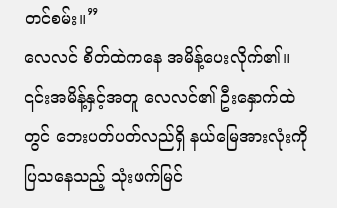တင်စမ်း။”
လေလင် စိတ်ထဲကနေ အမိန့်ပေးလိုက်၏။
၎င်းအမိန့်နှင့်အတူ လေလင်၏ ဦးနှောက်ထဲတွင် ဘေးပတ်ပတ်လည်ရှိ နယ်မြေအားလုံးကို ပြသနေသည့် သုံးဖက်မြင်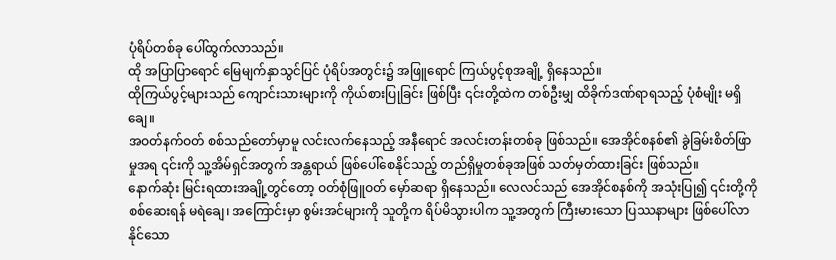ပုံရိပ်တစ်ခု ပေါ်ထွက်လာသည်။
ထို အပြာပြာရောင် မြေမျက်နှာသွင်ပြင် ပုံရိပ်အတွင်း၌ အဖြူရောင် ကြယ်ပွင့်စုအချို့ ရှိနေသည်။
ထိုကြယ်ပွင့်များသည် ကျောင်းသားများကို ကိုယ်စားပြုခြင်း ဖြစ်ပြီး ၎င်းတို့ထဲက တစ်ဦးမျှ ထိခိုက်ဒဏ်ရာရသည့် ပုံစံမျိုး မရှိချေ။
အဝတ်နက်ဝတ် စစ်သည်တော်မှာမူ လင်းလက်နေသည့် အနီရောင် အလင်းတန်းတစ်ခု ဖြစ်သည်။ အေအိုင်စနစ်၏ ခွဲခြမ်းစိတ်ဖြာမှုအရ ၎င်းကို သူ့အိမ်ရှင်အတွက် အန္တရာယ် ဖြစ်ပေါ်စေနိုင်သည့် တည်ရှိမှုတစ်ခုအဖြစ် သတ်မှတ်ထားခြင်း ဖြစ်သည်။
နောက်ဆုံး မြင်းရထားအချို့တွင်တော့ ဝတ်စုံဖြူဝတ် မှော်ဆရာ ရှိနေသည်။ လေလင်သည် အေအိုင်စနစ်ကို အသုံးပြု၍ ၎င်းတို့ကို စစ်ဆေးရန် မရဲချေ၊ အကြောင်းမှာ စွမ်းအင်များကို သူတို့က ရိပ်မိသွားပါက သူ့အတွက် ကြီးမားသော ပြဿနာများ ဖြစ်ပေါ်လာနိုင်သော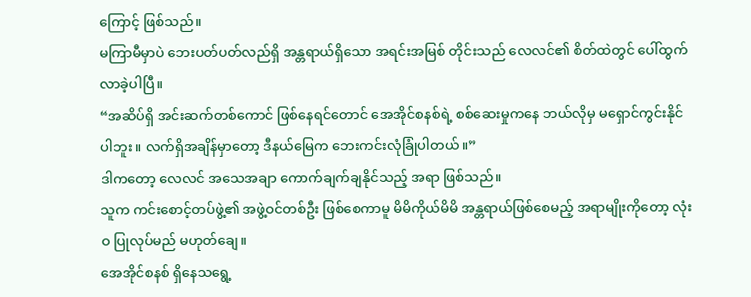ကြောင့် ဖြစ်သည်။
မကြာမီမှာပဲ ဘေးပတ်ပတ်လည်ရှိ အန္တရာယ်ရှိသော အရင်းအမြစ် တိုင်းသည် လေလင်၏ စိတ်ထဲတွင် ပေါ်ထွက်လာခဲ့ပါပြီ။
“အဆိပ်ရှိ အင်းဆက်တစ်ကောင် ဖြစ်နေရင်တောင် အေအိုင်စနစ်ရဲ့ စစ်ဆေးမှုကနေ ဘယ်လိုမှ မရှောင်ကွင်းနိုင်ပါဘူး။ လက်ရှိအချိန်မှာတော့ ဒီနယ်မြေက ဘေးကင်းလုံခြုံပါတယ်။”
ဒါကတော့ လေလင် အသေအချာ ကောက်ချက်ချနိုင်သည့် အရာ ဖြစ်သည်။
သူက ကင်းစောင့်တပ်ဖွဲ့၏ အဖွဲ့ဝင်တစ်ဦး ဖြစ်စေကာမူ မိမိကိုယ်မိမိ အန္တရာယ်ဖြစ်စေမည့် အရာမျိုးကိုတော့ လုံးဝ ပြုလုပ်မည် မဟုတ်ချေ။
အေအိုင်စနစ် ရှိနေသရွေ့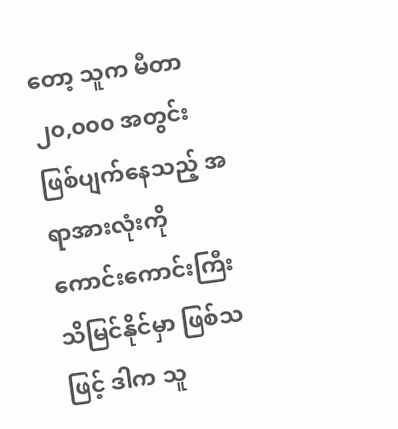တော့ သူက မီတာ ၂၀,၀၀၀ အတွင်း ဖြစ်ပျက်နေသည့် အရာအားလုံးကို ကောင်းကောင်းကြီး သိမြင်နိုင်မှာ ဖြစ်သဖြင့် ဒါက သူ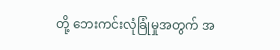တို့ ဘေးကင်းလုံခြုံမှုအတွက် အ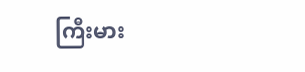ကြီးမား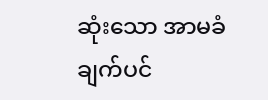ဆုံးသော အာမခံချက်ပင်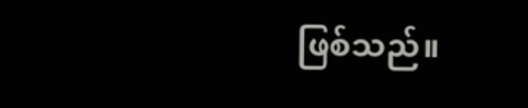ဖြစ်သည်။